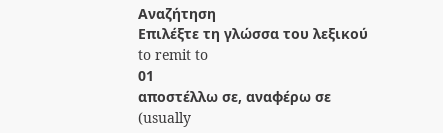Αναζήτηση
Επιλέξτε τη γλώσσα του λεξικού
to remit to
01
αποστέλλω σε, αναφέρω σε
(usually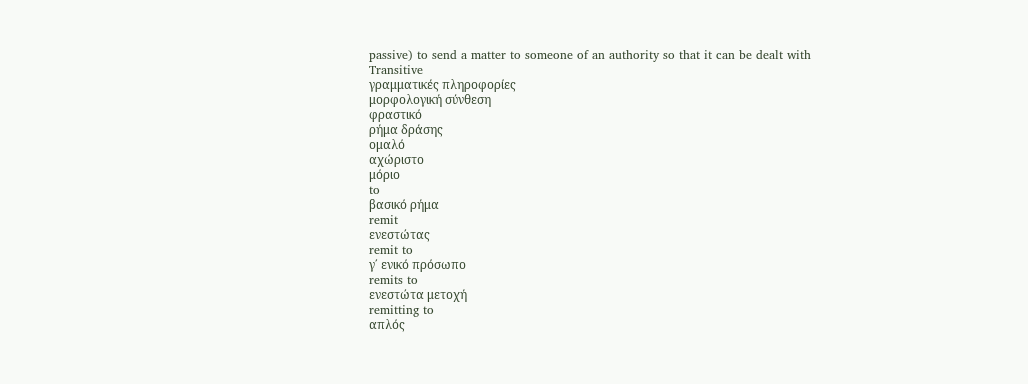passive) to send a matter to someone of an authority so that it can be dealt with
Transitive
γραμματικές πληροφορίες
μορφολογική σύνθεση
φραστικό
ρήμα δράσης
ομαλό
αχώριστο
μόριο
to
βασικό ρήμα
remit
ενεστώτας
remit to
γ΄ ενικό πρόσωπο
remits to
ενεστώτα μετοχή
remitting to
απλός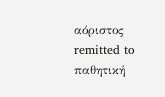αόριστος
remitted to
παθητική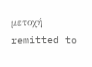μετοχή
remitted to